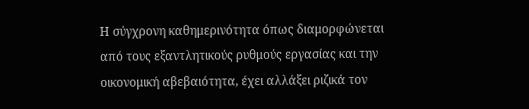Η σύγχρονη καθημερινότητα όπως διαμορφώνεται από τους εξαντλητικούς ρυθμούς εργασίας και την οικονομική αβεβαιότητα, έχει αλλάξει ριζικά τον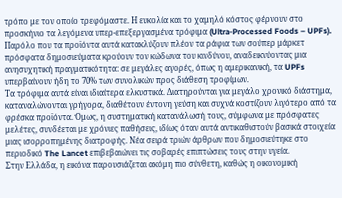τρόπο με τον οποίο τρεφόμαστε. Η ευκολία και το χαμηλό κόστος φέρνουν στο προσκήνιο τα λεγόμενα υπερ-επεξεργασμένα τρόφιμα (Ultra-Processed Foods – UPFs). Παρόλο που τα προϊόντα αυτά κατακλύζουν πλέον τα ράφια των σούπερ μάρκετ πρόσφατα δημοσιεύματα κρούουν τον κώδωνα του κινδύνου, αναδεικνύοντας μια ανησυχητική πραγματικότητα: σε μεγάλες αγορές, όπως η αμερικανική, τα UPFs υπερβαίνουν ήδη το 70% των συνολικών προς διάθεση τροφίμων.
Τα τρόφιμα αυτά είναι ιδιαίτερα ελκυστικά. Διατηρούνται για μεγάλο χρονικό διάστημα, καταναλώνονται γρήγορα, διαθέτουν έντονη γεύση και συχνά κοστίζουν λιγότερο από τα φρέσκα προϊόντα. Όμως, η συστηματική κατανάλωσή τους, σύμφωνα με πρόσφατες μελέτες, συνδέεται με χρόνιες παθήσεις, ιδίως όταν αυτά αντικαθιστούν βασικά στοιχεία μιας ισορροπημένης διατροφής. Νέα σειρά τριών άρθρων που δημοσιεύτηκε στο περιοδικό The Lancet επιβεβαιώνει τις σοβαρές επιπτώσεις τους στην υγεία.
Στην Ελλάδα, η εικόνα παρουσιάζεται ακόμη πιο σύνθετη, καθώς η οικονομική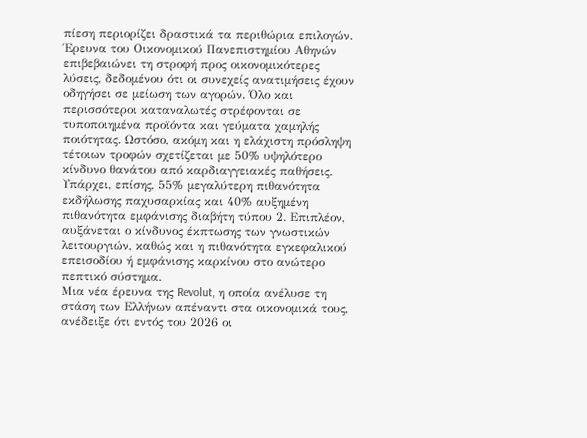πίεση περιορίζει δραστικά τα περιθώρια επιλογών. Έρευνα του Οικονομικού Πανεπιστημίου Αθηνών επιβεβαιώνει τη στροφή προς οικονομικότερες λύσεις, δεδομένου ότι οι συνεχείς ανατιμήσεις έχουν οδηγήσει σε μείωση των αγορών. Όλο και περισσότεροι καταναλωτές στρέφονται σε τυποποιημένα προϊόντα και γεύματα χαμηλής ποιότητας. Ωστόσο, ακόμη και η ελάχιστη πρόσληψη τέτοιων τροφών σχετίζεται με 50% υψηλότερο κίνδυνο θανάτου από καρδιαγγειακές παθήσεις. Υπάρχει, επίσης, 55% μεγαλύτερη πιθανότητα εκδήλωσης παχυσαρκίας και 40% αυξημένη πιθανότητα εμφάνισης διαβήτη τύπου 2. Επιπλέον, αυξάνεται ο κίνδυνος έκπτωσης των γνωστικών λειτουργιών, καθώς και η πιθανότητα εγκεφαλικού επεισοδίου ή εμφάνισης καρκίνου στο ανώτερο πεπτικό σύστημα.
Μια νέα έρευνα της Revolut, η οποία ανέλυσε τη στάση των Ελλήνων απέναντι στα οικονομικά τους, ανέδειξε ότι εντός του 2026 οι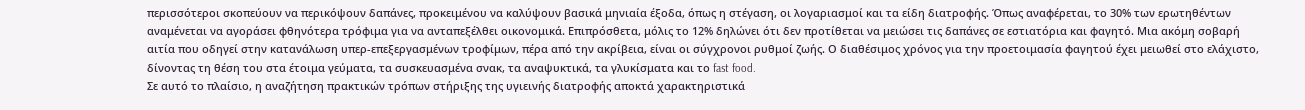περισσότεροι σκοπεύουν να περικόψουν δαπάνες, προκειμένου να καλύψουν βασικά μηνιαία έξοδα, όπως η στέγαση, οι λογαριασμοί και τα είδη διατροφής. Όπως αναφέρεται, το 30% των ερωτηθέντων αναμένεται να αγοράσει φθηνότερα τρόφιμα για να ανταπεξέλθει οικονομικά. Επιπρόσθετα, μόλις το 12% δηλώνει ότι δεν προτίθεται να μειώσει τις δαπάνες σε εστιατόρια και φαγητό. Μια ακόμη σοβαρή αιτία που οδηγεί στην κατανάλωση υπερ-επεξεργασμένων τροφίμων, πέρα από την ακρίβεια, είναι οι σύγχρονοι ρυθμοί ζωής. Ο διαθέσιμος χρόνος για την προετοιμασία φαγητού έχει μειωθεί στο ελάχιστο, δίνοντας τη θέση του στα έτοιμα γεύματα, τα συσκευασμένα σνακ, τα αναψυκτικά, τα γλυκίσματα και το fast food.
Σε αυτό το πλαίσιο, η αναζήτηση πρακτικών τρόπων στήριξης της υγιεινής διατροφής αποκτά χαρακτηριστικά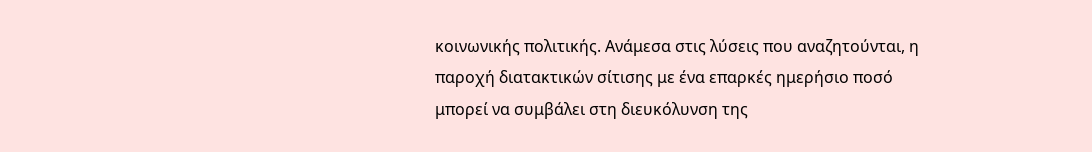κοινωνικής πολιτικής. Ανάμεσα στις λύσεις που αναζητούνται, η παροχή διατακτικών σίτισης με ένα επαρκές ημερήσιο ποσό μπορεί να συμβάλει στη διευκόλυνση της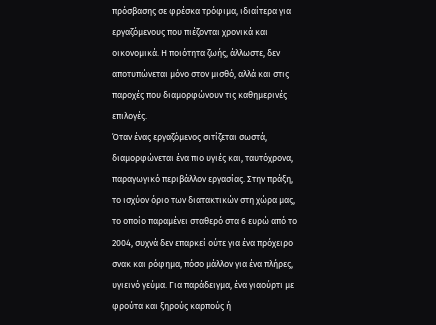πρόσβασης σε φρέσκα τρόφιμα, ιδιαίτερα για εργαζόμενους που πιέζονται χρονικά και οικονομικά. Η ποιότητα ζωής, άλλωστε, δεν αποτυπώνεται μόνο στον μισθό, αλλά και στις παροχές που διαμορφώνουν τις καθημερινές επιλογές.
Όταν ένας εργαζόμενος σιτίζεται σωστά, διαμορφώνεται ένα πιο υγιές και, ταυτόχρονα, παραγωγικό περιβάλλον εργασίας. Στην πράξη, το ισχύον όριο των διατακτικών στη χώρα μας, το οποίο παραμένει σταθερό στα 6 ευρώ από το 2004, συχνά δεν επαρκεί ούτε για ένα πρόχειρο σνακ και ρόφημα, πόσο μάλλον για ένα πλήρες, υγιεινό γεύμα. Για παράδειγμα, ένα γιαούρτι με φρούτα και ξηρούς καρπούς ή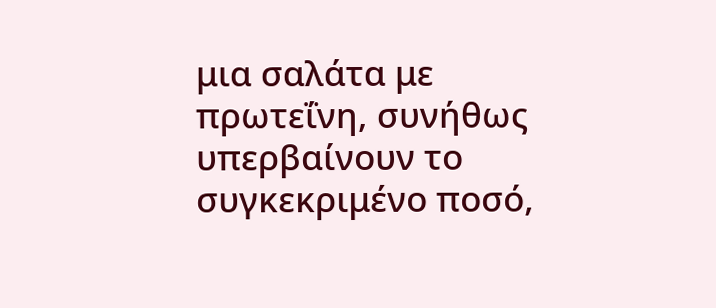μια σαλάτα με πρωτεΐνη, συνήθως υπερβαίνουν το συγκεκριμένο ποσό,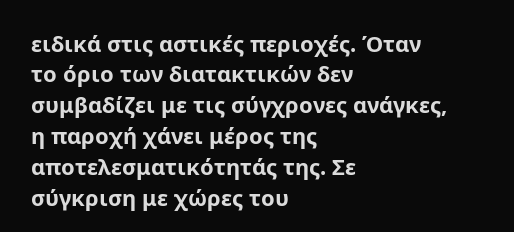ειδικά στις αστικές περιοχές. Όταν το όριο των διατακτικών δεν συμβαδίζει με τις σύγχρονες ανάγκες, η παροχή χάνει μέρος της αποτελεσματικότητάς της. Σε σύγκριση με χώρες του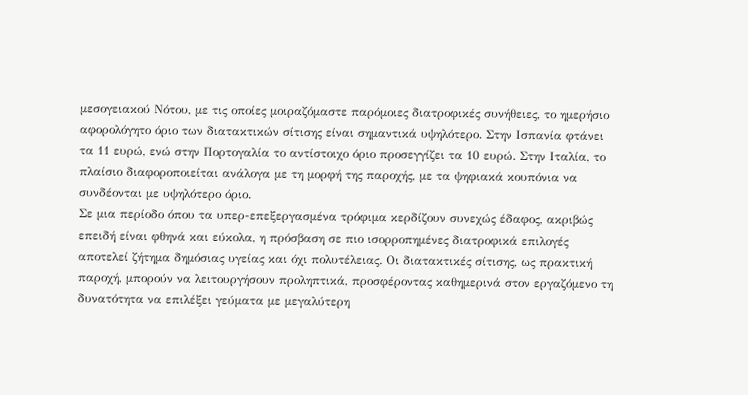μεσογειακού Νότου, με τις οποίες μοιραζόμαστε παρόμοιες διατροφικές συνήθειες, το ημερήσιο αφορολόγητο όριο των διατακτικών σίτισης είναι σημαντικά υψηλότερο. Στην Ισπανία φτάνει τα 11 ευρώ, ενώ στην Πορτογαλία το αντίστοιχο όριο προσεγγίζει τα 10 ευρώ. Στην Ιταλία, το πλαίσιο διαφοροποιείται ανάλογα με τη μορφή της παροχής, με τα ψηφιακά κουπόνια να συνδέονται με υψηλότερο όριο.
Σε μια περίοδο όπου τα υπερ-επεξεργασμένα τρόφιμα κερδίζουν συνεχώς έδαφος, ακριβώς επειδή είναι φθηνά και εύκολα, η πρόσβαση σε πιο ισορροπημένες διατροφικά επιλογές αποτελεί ζήτημα δημόσιας υγείας και όχι πολυτέλειας. Οι διατακτικές σίτισης, ως πρακτική παροχή, μπορούν να λειτουργήσουν προληπτικά, προσφέροντας καθημερινά στον εργαζόμενο τη δυνατότητα να επιλέξει γεύματα με μεγαλύτερη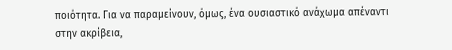ποιότητα. Για να παραμείνουν, όμως, ένα ουσιαστικό ανάχωμα απέναντι στην ακρίβεια,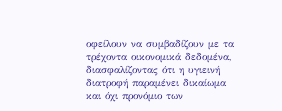οφείλουν να συμβαδίζουν με τα τρέχοντα οικονομικά δεδομένα, διασφαλίζοντας ότι η υγιεινή διατροφή παραμένει δικαίωμα και όχι προνόμιο των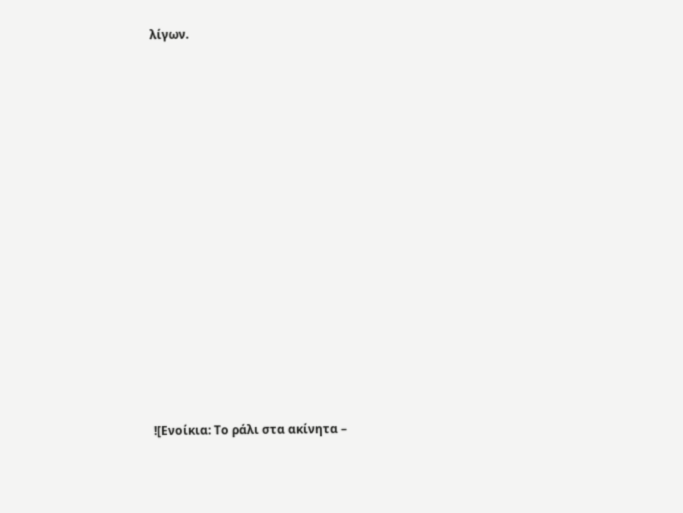λίγων.

















![Ενοίκια: Το ράλι στα ακίνητα –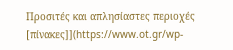Προσιτές και απλησίαστες περιοχές [πίνακες]](https://www.ot.gr/wp-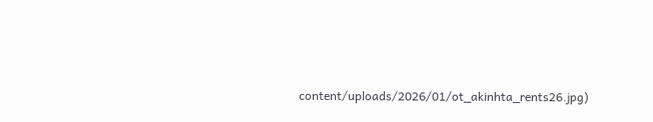content/uploads/2026/01/ot_akinhta_rents26.jpg)